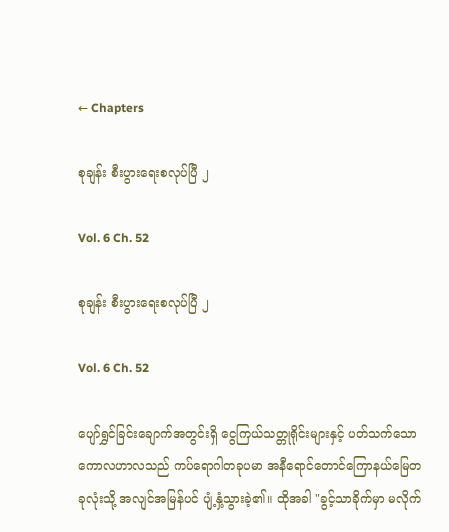← Chapters

စုချန်း စီးပွားရေးစလုပ်ပြီ ၂

Vol. 6 Ch. 52

စုချန်း စီးပွားရေးစလုပ်ပြီ ၂

Vol. 6 Ch. 52

ပျော်ရွှင်ခြင်းချောက်အတွင်းရှိ ငွေကြယ်သတ္တုရိုင်းများနှင့် ပတ်သက်သော ကောလဟာလသည် ကပ်ရောဂါတခုပမာ အနီရောင်တောင်ကြောနယ်မြေတခုလုံးသို့ အလျင်အမြန်ပင် ပျံ့နှံ့သွားခဲ့၏။ ထိုအခါ "ခွင့်သာခိုက်မှာ မလိုက်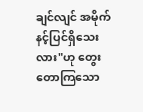ချင်လျင် အမိုက်နင့်ပြင်ရှိသေးလား"ဟု တွေးတောကြသော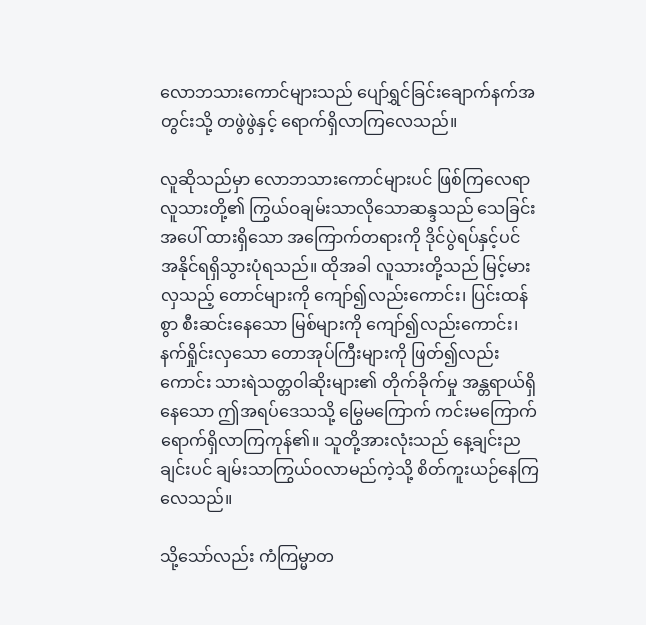လောဘသားကောင်များသည် ပျော်ရွှင်ခြင်းချောက်နက်အတွင်းသို့ တဖွဲဖွဲနှင့် ရောက်ရှိလာကြလေသည်။

လူဆိုသည်မှာ လောဘသားကောင်များပင် ဖြစ်ကြလေရာ လူသားတို့၏ ကြွယ်ဝချမ်းသာလိုသောဆန္ဒသည် သေခြင်းအပေါ် ထားရှိသော အကြောက်တရားကို ဒိုင်ပွဲရပ်နှင့်ပင် အနိုင်ရရှိသွားပုံရသည်။ ထိုအခါ လူသားတို့သည် မြင့်မားလှသည့် တောင်များကို ကျော်၍လည်းကောင်း၊ ပြင်းထန်စွာ စီးဆင်းနေသော မြစ်များကို ကျော်၍လည်းကောင်း၊ နက်ရှိုင်းလှသော တောအုပ်ကြီးများကို ဖြတ်၍လည်းကောင်း သားရဲသတ္တဝါဆိုးများ၏ တိုက်ခိုက်မှု အန္တရာယ်ရှိနေသော ဤအရပ်ဒေသသို့ မြွေမကြောက် ကင်းမကြောက် ရောက်ရှိလာကြကုန်၏။ သူတို့အားလုံးသည် နေ့ချင်းညချင်းပင် ချမ်းသာကြွယ်ဝလာမည်ကဲ့သို့ စိတ်ကူးယဉ်နေကြလေသည်။

သို့သော်လည်း ကံကြမ္မာတ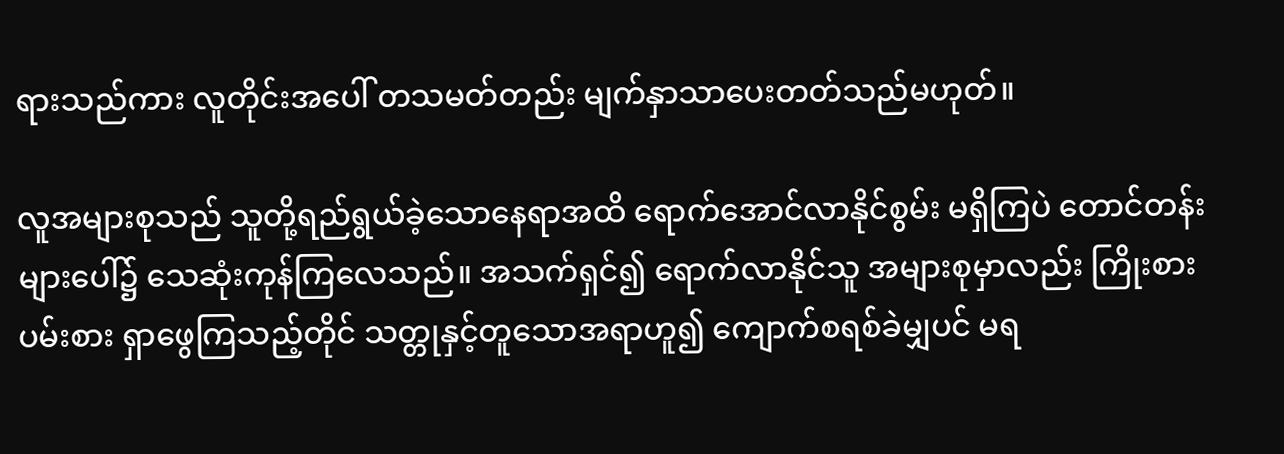ရားသည်ကား လူတိုင်းအပေါ် တသမတ်တည်း မျက်နှာသာပေးတတ်သည်မဟုတ်။

လူအများစုသည် သူတို့ရည်ရွယ်ခဲ့သောနေရာအထိ ရောက်အောင်လာနိုင်စွမ်း မရှိကြပဲ တောင်တန်းများပေါ်၌ သေဆုံးကုန်ကြလေသည်။ အသက်ရှင်၍ ရောက်လာနိုင်သူ အများစုမှာလည်း ကြိုးစားပမ်းစား ရှာဖွေကြသည့်တိုင် သတ္တုနှင့်တူသောအရာဟူ၍ ကျောက်စရစ်ခဲမျှပင် မရ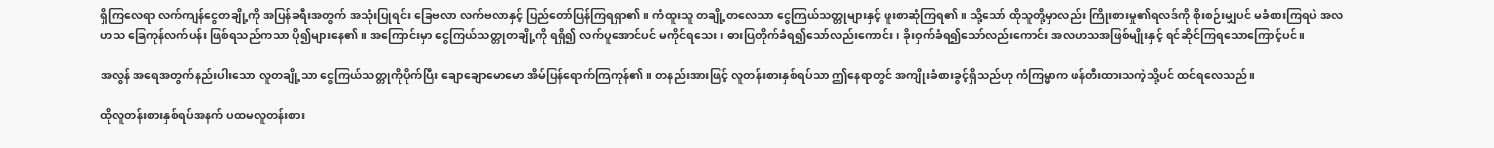ရှိကြလေရာ လက်ကျန်ငွေတချို့ကို အပြန်ခရီးအတွက် အသုံးပြုရင်း ခြေဗလာ လက်ဗလာနှင့် ပြည်တော်ပြန်ကြရရှာ၏။ ကံထူးသူ တချို့တလေသာ ငွေကြယ်သတ္တုများနှင့် ဖူးစာဆုံကြရ၏။ သို့သော် ထိုသူတို့မှာလည်း ကြိုးစားမှု၏ရလဒ်ကို စိုးစဉ်းမျှပင် မခံစားကြရပဲ အလဟသ ခြေကုန်လက်ပန်း ဖြစ်ရသည်ကသာ ပို၍များနေ၏။ အကြောင်းမှာ ငွေကြယ်သတ္တုတချို့ကို ရရှိ၍ လက်ပူအောင်ပင် မကိုင်ရသေး၊ ဓားပြတိုက်ခံရ၍သော်လည်းကောင်း၊ ခိုးဝှက်ခံရ၍သော်လည်းကောင်း အလဟသအဖြစ်မျိုးနှင့် ရင်ဆိုင်ကြရသောကြောင့်ပင်။

အလွန် အရေအတွက်နည်းပါးသော လူတချို့သာ ငွေကြယ်သတ္တုကိုပိုက်ပြီး ချောချောမောမော အိမ်ပြန်ရောက်ကြကုန်၏။ တနည်းအားဖြင့် လူတန်းစားနှစ်ရပ်သာ ဤနေရာတွင် အကျိုးခံစားခွင့်ရှိသည်ဟု ကံကြမ္မာက ဖန်တီးထားသကဲ့သို့ပင် ထင်ရလေသည်။

ထိုလူတန်းစားနှစ်ရပ်အနက် ပထမလူတန်းစား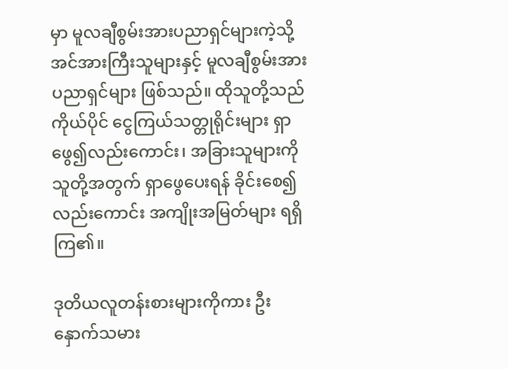မှာ မူလချီစွမ်းအားပညာရှင်များကဲ့သို့ အင်အားကြီးသူများနှင့် မူလချီစွမ်းအားပညာရှင်များ ဖြစ်သည်။ ထိုသူတို့သည် ကိုယ်ပိုင် ငွေကြယ်သတ္တုရိုင်းများ ရှာဖွေ၍လည်းကောင်း၊ အခြားသူများကို သူတို့အတွက် ရှာဖွေပေးရန် ခိုင်းစေ၍လည်းကောင်း အကျိုးအမြတ်များ ရရှိကြ၏။

ဒုတိယလူတန်းစားများကိုကား ဦးနှောက်သမား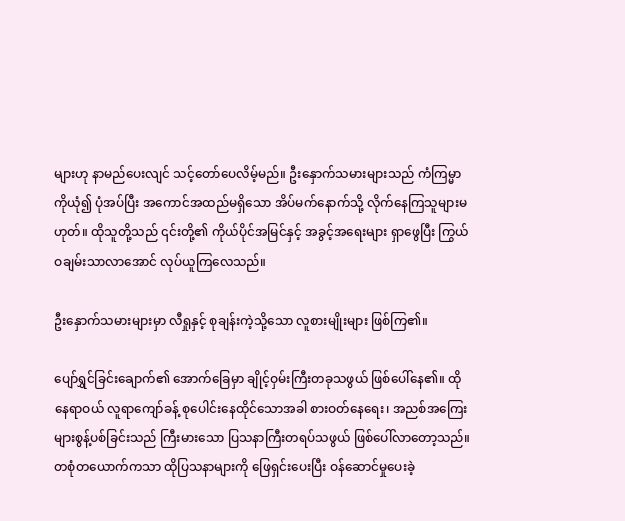များဟု နာမည်ပေးလျင် သင့်တော်ပေလိမ့်မည်။ ဦးနှောက်သမားများသည် ကံကြမ္မာကိုယုံ၍ ပုံအပ်ပြီး အကောင်အထည်မရှိသော အိပ်မက်နောက်သို့ လိုက်နေကြသူများမဟုတ်။ ထိုသူတို့သည် ၎င်းတို့၏ ကိုယ်ပိုင်အမြင်နှင့် အခွင့်အရေးများ ရှာဖွေပြီး ကြွယ်ဝချမ်းသာလာအောင် လုပ်ယူကြလေသည်။

ဦးနှောက်သမားများမှာ လီရှုနှင့် စုချန်းကဲ့သို့သော လူစားမျိုးများ ဖြစ်ကြ၏။

ပျော်ရွှင်ခြင်းချောက်၏ အောက်ခြေမှာ ချိုင့်ဝှမ်းကြီးတခုသဖွယ် ဖြစ်ပေါ်နေ၏။ ထိုနေရာဝယ် လူရာကျော်ခန့် စုပေါင်းနေထိုင်သောအခါ စားဝတ်နေရေး၊ အညစ်အကြေးများစွန့်ပစ်ခြင်းသည် ကြီးမားသော ပြသနာကြီးတရပ်သဖွယ် ဖြစ်ပေါ်လာတော့သည်။ တစုံတယောက်ကသာ ထိုပြသနာများကို ဖြေရှင်းပေးပြီး ဝန်ဆောင်မှုပေးခဲ့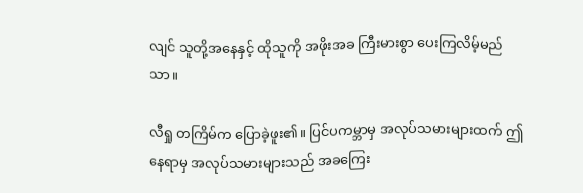လျင် သူတို့အနေနှင့် ထိုသူကို အဖိုးအခ ကြီးမားစွာ ပေးကြလိမ့်မည်သာ။

လီရှု တကြိမ်က ပြောခဲ့ဖူး၏။ ပြင်ပကမ္ဘာမှ အလုပ်သမားများထက် ဤနေရာမှ အလုပ်သမားများသည် အခကြေး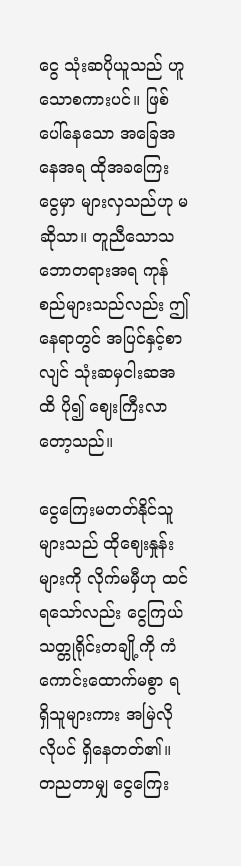ငွေ သုံးဆပိုယူသည် ဟူသောစကားပင်။ ဖြစ်ပေါ်နေသော အခြေအနေအရ ထိုအခကြေးငွေမှာ များလှသည်ဟု မဆိုသာ။ တူညီသောသဘောတရားအရ ကုန်စည်များသည်လည်း ဤနေရာတွင် အပြင်နှင့်စာလျင် သုံးဆမှငါးဆအထိ ပို၍ ဈေးကြီးလာတော့သည်။

ငွေကြေးမတတ်နိုင်သူများသည် ထိုဈေးနှုန်းများကို လိုက်မမှီဟု ထင်ရသော်လည်း ငွေကြယ်သတ္တုရိုင်းတချို့ကို ကံကောင်းထောက်မစွာ ရရှိသူများကား အမြဲလိုလိုပင် ရှိနေတတ်၏။ တညတာမျှ ငွေကြေး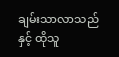ချမ်းသာလာသည်နှင့် ထိုသူ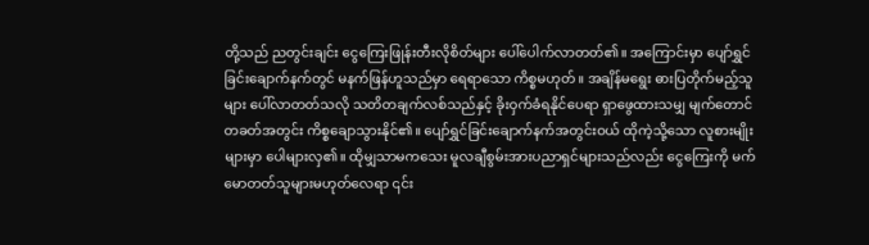တို့သည် ညတွင်းချင်း ငွေကြေးဖြုန်းတီးလိုစိတ်များ ပေါ်ပေါက်လာတတ်၏။ အကြောင်းမှာ ပျော်ရွှင်ခြင်းချောက်နက်တွင် မနက်ဖြန်ဟူသည်မှာ ရေရာသော ကိစ္စမဟုတ်။ အချိန်မရွေး ဓားပြတိုက်မည့်သူများ ပေါ်လာတတ်သလို သတိတချက်လစ်သည်နှင့် ခိုးဝှက်ခံရနိုင်ပေရာ ရှာဖွေထားသမျှ မျက်တောင်တခတ်အတွင်း ကိစ္စချောသွားနိုင်၏။ ပျော်ရွှင်ခြင်းချောက်နက်အတွင်းဝယ် ထိုကဲ့သို့သော လူစားမျိုးများမှာ ပေါများလှ၏။ ထိုမျှသာမကသေး မူလချီစွမ်းအားပညာရှင်များသည်လည်း ငွေကြေးကို မက်မောတတ်သူများမဟုတ်လေရာ ၎င်း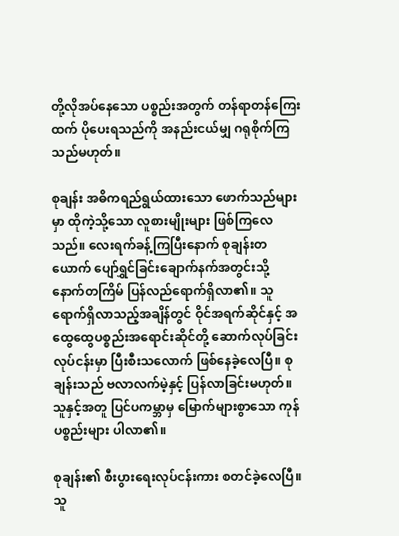တို့လိုအပ်နေသော ပစ္စည်းအတွက် တန်ရာတန်ကြေးထက် ပိုပေးရသည်ကို အနည်းငယ်မျှ ဂရုစိုက်ကြသည်မဟုတ်။

စုချန်း အဓိကရည်ရွယ်ထားသော ဖောက်သည်များမှာ ထိုကဲ့သို့သော လူစားမျိုးများ ဖြစ်ကြလေသည်။ လေးရက်ခန့်ကြပြီးနောက် စုချန်းတယောက် ပျော်ရွှင်ခြင်းချောက်နက်အတွင်းသို့ နောက်တကြိမ် ပြန်လည်ရောက်ရှိလာ၏။ သူရောက်ရှိလာသည့်အချိန်တွင် ဝိုင်အရက်ဆိုင်နှင့် အထွေထွေပစ္စည်းအရောင်းဆိုင်တို့ ဆောက်လုပ်ခြင်းလုပ်ငန်းမှာ ပြီးစီးသလောက် ဖြစ်နေခဲ့လေပြီ။ စုချန်းသည် ဗလာလက်မဲ့နှင့် ပြန်လာခြင်းမဟုတ်။ သူနှင့်အတူ ပြင်ပကမ္ဘာမှ မြောက်များစွာသော ကုန်ပစ္စည်းများ ပါလာ၏။

စုချန်း၏ စီးပွားရေးလုပ်ငန်းကား စတင်ခဲ့လေပြီ။ သူ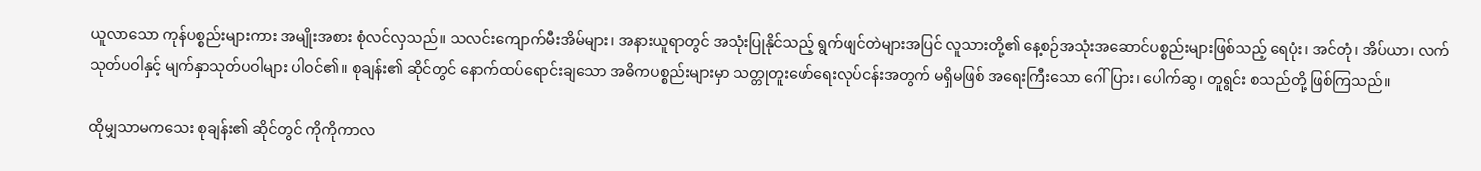ယူလာသော ကုန်ပစ္စည်းများကား အမျိုးအစား စုံလင်လှသည်။ သလင်းကျောက်မီးအိမ်များ၊ အနားယူရာတွင် အသုံးပြုနိုင်သည့် ရွက်ဖျင်တဲများအပြင် လူသားတို့၏ နေ့စဉ်အသုံးအဆောင်ပစ္စည်းများဖြစ်သည့် ရေပုံး၊ အင်တုံ၊ အိပ်ယာ၊ လက်သုတ်ပဝါနှင့် မျက်နှာသုတ်ပဝါများ ပါဝင်၏။ စုချန်း၏ ဆိုင်တွင် နောက်ထပ်ရောင်းချသော အဓိကပစ္စည်းများမှာ သတ္တုတူးဖော်ရေးလုပ်ငန်းအတွက် မရှိမဖြစ် အရေးကြီးသော ဂေါ်ပြား၊ ပေါက်ဆွ၊ တူရွင်း စသည်တို့ ဖြစ်ကြသည်။

ထိုမျှသာမကသေး စုချန်း၏ ဆိုင်တွင် ကိုကိုကာလ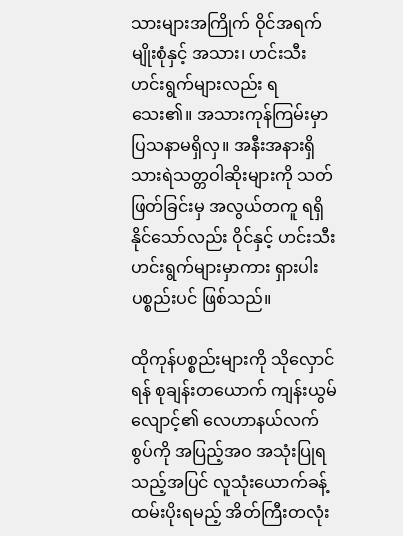သားများအကြိုက် ဝိုင်အရက်မျိုးစုံနှင့် အသား၊ ဟင်းသီးဟင်းရွက်များလည်း ရသေး၏။ အသားကုန်ကြမ်းမှာ ပြသနာမရှိလှ။ အနီးအနားရှိ သားရဲသတ္တဝါဆိုးများကို သတ်ဖြတ်ခြင်းမှ အလွယ်တကူ ရရှိနိုင်သော်လည်း ဝိုင်နှင့် ဟင်းသီးဟင်းရွက်များမှာကား ရှားပါးပစ္စည်းပင် ဖြစ်သည်။

ထိုကုန်ပစ္စည်းများကို သိုလှောင်ရန် စုချန်းတယောက် ကျန်းယွမ်လျောင့်၏ လေဟာနယ်လက်စွပ်ကို အပြည့်အဝ အသုံးပြုရသည့်အပြင် လူသုံးယောက်ခန့် ထမ်းပိုးရမည့် အိတ်ကြီးတလုံး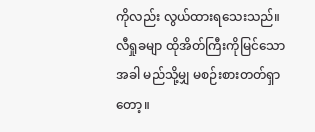ကိုလည်း လွယ်ထားရသေးသည်။ လီရှုခမျာ ထိုအိတ်ကြီးကိုမြင်သောအခါ မည်သို့မျှ မစဉ်းစားတတ်ရှာတော့။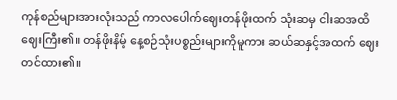ကုန်စည်များအားလုံးသည် ကာလပေါက်ဈေးတန်ဖိုးထက် သုံးဆမှ ငါးဆအထိ ဈေးကြီး၏။ တန်ဖိုးနိမ့် နေ့စဉ်သုံးပစ္စည်းများကိုမူကား ဆယ်ဆနှင့်အထက် ဈေးတင်ထား၏။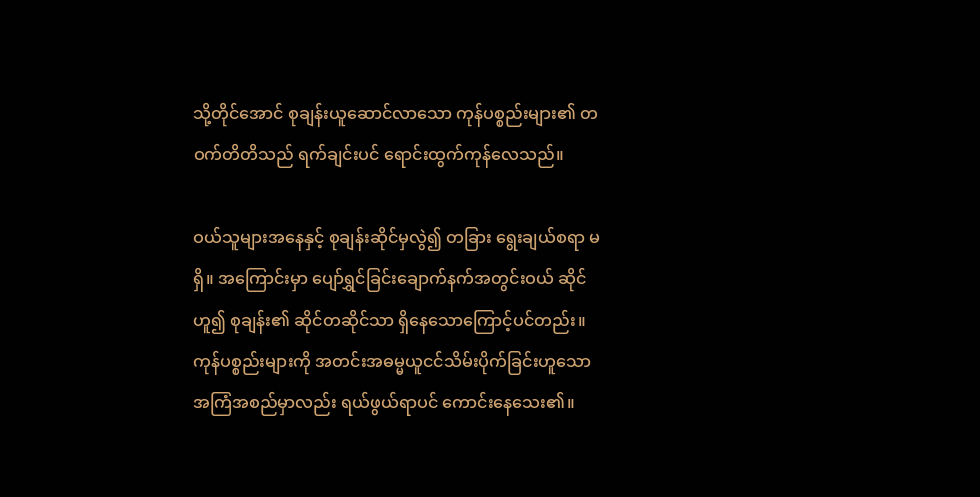သို့တိုင်အောင် စုချန်းယူဆောင်လာသော ကုန်ပစ္စည်းများ၏ တဝက်တိတိသည် ရက်ချင်းပင် ရောင်းထွက်ကုန်လေသည်။

ဝယ်သူများအနေနှင့် စုချန်းဆိုင်မှလွဲ၍ တခြား ရွေးချယ်စရာ မရှိ။ အကြောင်းမှာ ပျော်ရွှင်ခြင်းချောက်နက်အတွင်းဝယ် ဆိုင်ဟူ၍ စုချန်း၏ ဆိုင်တဆိုင်သာ ရှိနေသောကြောင့်ပင်တည်း။ ကုန်ပစ္စည်းများကို အတင်းအဓမ္မယူငင်သိမ်းပိုက်ခြင်းဟူသော အကြံအစည်မှာလည်း ရယ်ဖွယ်ရာပင် ကောင်းနေသေး၏။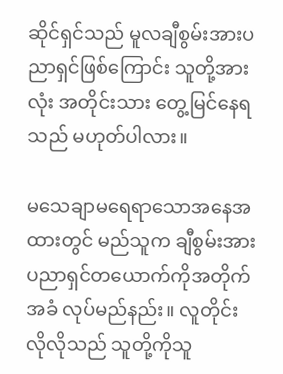ဆိုင်ရှင်သည် မူလချီစွမ်းအားပညာရှင်ဖြစ်ကြောင်း သူတို့အားလုံး အတိုင်းသား တွေ့မြင်နေရသည် မဟုတ်ပါလား။

မသေချာမရေရာသောအနေအထားတွင် မည်သူက ချီစွမ်းအားပညာရှင်တယောက်ကိုအတိုက်အခံ လုပ်မည်နည်း။ လူတိုင်းလိုလိုသည် သူတို့ကိုသူ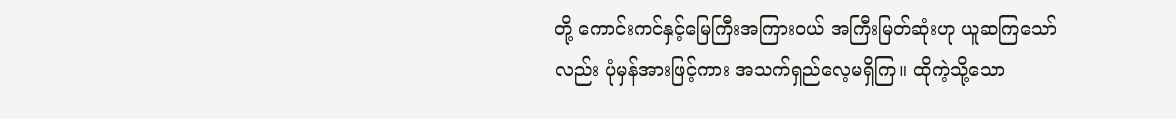တို့ ကောင်းကင်နှင့်မြေကြီးအကြားဝယ် အကြီးမြတ်ဆုံးဟု ယူဆကြသော်လည်း ပုံမှန်အားဖြင့်ကား အသက်ရှည်လေ့မရှိကြ။ ထိုကဲ့သို့သော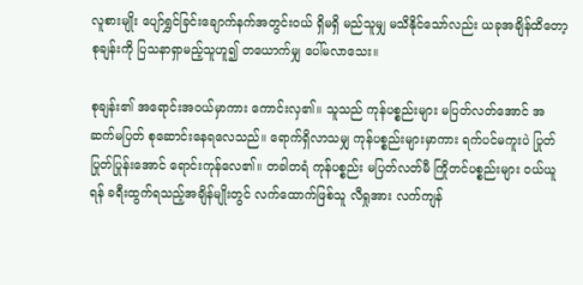လူစားမျိုး ပျော်ရွှင်ခြင်းချောက်နက်အတွင်းဝယ် ရှိမရှိ မည်သူမျှ မသိနိုင်သော်လည်း ယခုအချိန်ထိတော့ စုချန်းကို ပြသနာရှာမည့်သူဟူ၍ တယောက်မျှ ပေါ်မလာသေး။

စုချန်း၏ အရောင်းအဝယ်မှာကား ကောင်းလှ၏။ သူသည် ကုန်ပစ္စည်းများ မပြတ်လတ်အောင် အဆက်မပြတ် စုဆောင်းနေရလေသည်။ ရောက်ရှိလာသမျှ ကုန်ပစ္စည်းများမှာကား ရက်ပင်မကူးပဲ ပြုတ်ပြုတ်ပြုန်းအောင် ရောင်းကုန်လေ၏။ တခါတရံ ကုန်ပစ္စည်း မပြတ်လတ်မီ ကြိုတင်ပစ္စည်းများ ဝယ်ယူရန် ခရီးထွက်ရသည့်အချိန်မျိုးတွင် လက်ထောက်ဖြစ်သူ လီရှုအား လက်ကျန်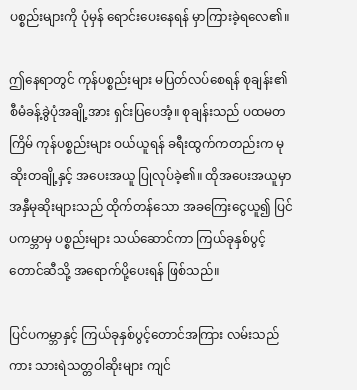ပစ္စည်းများကို ပုံမှန် ရောင်းပေးနေရန် မှာကြားခဲ့ရလေ၏။

ဤနေရာတွင် ကုန်ပစ္စည်းများ မပြတ်လပ်စေရန် စုချန်း၏ စီမံခန့်ခွဲပုံအချို့အား ရှင်းပြပေအံ့။ စုချန်းသည် ပထမတကြိမ် ကုန်ပစ္စည်းများ ဝယ်ယူရန် ခရီးထွက်ကတည်းက မုဆိုးတချို့နှင့် အပေးအယူ ပြုလုပ်ခဲ့၏။ ထိုအပေးအယူမှာ အနှီမုဆိုးများသည် ထိုက်တန်သော အခကြေးငွေယူ၍ ပြင်ပကမ္ဘာမှ ပစ္စည်းများ သယ်ဆောင်ကာ ကြယ်ခုနှစ်ပွင့်တောင်ဆီသို့ အရောက်ပို့ပေးရန် ဖြစ်သည်။

ပြင်ပကမ္ဘာနှင့် ကြယ်ခုနှစ်ပွင့်တောင်အကြား လမ်းသည်ကား သားရဲသတ္တဝါဆိုးများ ကျင်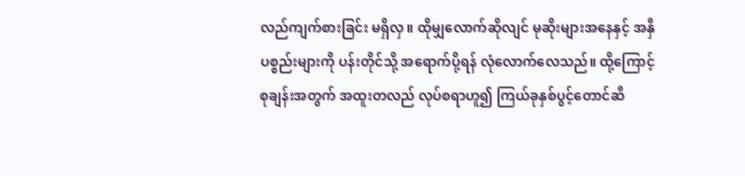လည်ကျက်စားခြင်း မရှိလှ။ ထိုမျှလောက်ဆိုလျင် မုဆိုးများအနေနှင့် အနှီပစ္စည်းများကို ပန်းတိုင်သို့ အရောက်ပို့ရန် လုံလောက်လေသည်။ ထို့ကြောင့် စုချန်းအတွက် အထူးတလည် လုပ်စရာဟူ၍ ကြယ်ခုနှစ်ပွင့်တောင်ဆီ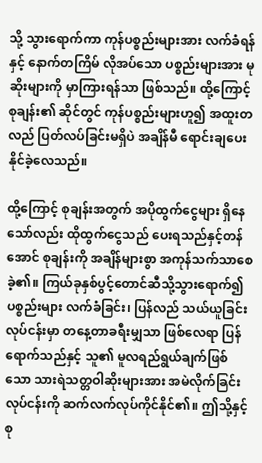သို့ သွားရောက်ကာ ကုန်ပစ္စည်းများအား လက်ခံရန်နှင့် နောက်တကြိမ် လိုအပ်သော ပစ္စည်းများအား မုဆိုးများကို မှာကြားရန်သာ ဖြစ်သည်။ ထို့ကြောင့် စုချန်း၏ ဆိုင်တွင် ကုန်ပစ္စည်းများဟူ၍ အထူးတလည် ပြတ်လပ်ခြင်းမရှိပဲ အချိန်မီ ရောင်းချပေးနိုင်ခဲ့လေသည်။

ထို့ကြောင့် စုချန်းအတွက် အပိုထွက်ငွေများ ရှိနေသော်လည်း ထိုထွက်ငွေသည် ပေးရသည်နှင့်တန်အောင် စုချန်းကို အချိန်များစွာ အကုန်သက်သာစေခဲ့၏။ ကြယ်ခုနှစ်ပွင့်တောင်ဆီသို့သွားရောက်၍ ပစ္စည်းများ လက်ခံခြင်း၊ ပြန်လည် သယ်ယူခြင်းလုပ်ငန်းမှာ တနေ့တာခရီးမျှသာ ဖြစ်လေရာ ပြန်ရောက်သည်နှင့် သူ၏ မူလရည်ရွယ်ချက်ဖြစ်သော သားရဲသတ္တဝါဆိုးများအား အမဲလိုက်ခြင်းလုပ်ငန်းကို ဆက်လက်လုပ်ကိုင်နိုင်၏။ ဤသို့နှင့် စု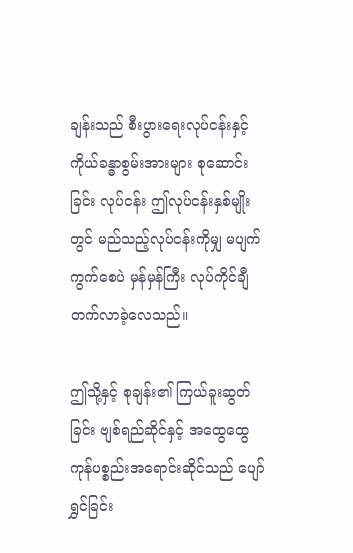ချန်းသည် စီးပွားရေးလုပ်ငန်းနှင့် ကိုယ်ခန္ဓာစွမ်းအားများ စုဆောင်းခြင်း လုပ်ငန်း ဤလုပ်ငန်းနှစ်မျိုးတွင် မည်သည့်လုပ်ငန်းကိုမျှ မပျက်ကွက်စေပဲ မှန်မှန်ကြီး လုပ်ကိုင်ချီတက်လာခဲ့လေသည်။

ဤသို့နှင့် စုချန်း၏ ကြယ်ခူးဆွတ်ခြင်း ဗျစ်ရည်ဆိုင်နှင့် အထွေထွေကုန်ပစ္စည်းအရောင်းဆိုင်သည် ပျော်ရွှင်ခြင်း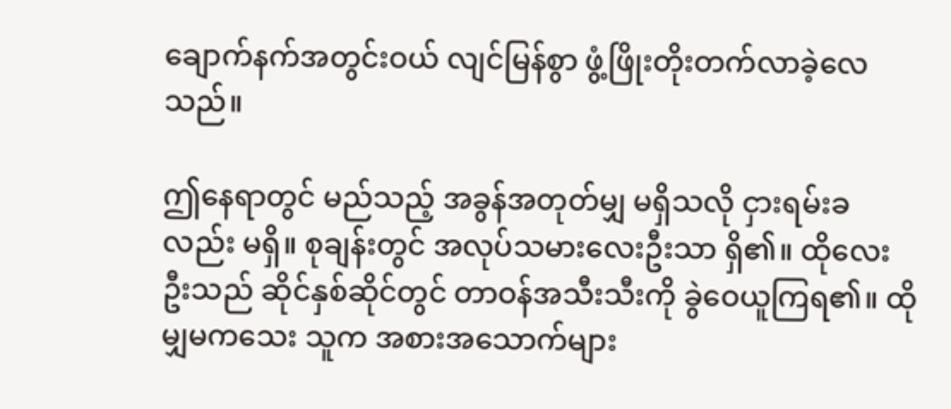ချောက်နက်အတွင်းဝယ် လျင်မြန်စွာ ဖွံ့ဖြိုးတိုးတက်လာခဲ့လေသည်။

ဤနေရာတွင် မည်သည့် အခွန်အတုတ်မျှ မရှိသလို ငှားရမ်းခလည်း မရှိ။ စုချန်းတွင် အလုပ်သမားလေးဦးသာ ရှိ၏။ ထိုလေးဦးသည် ဆိုင်နှစ်ဆိုင်တွင် တာဝန်အသီးသီးကို ခွဲဝေယူကြရ၏။ ထိုမျှမကသေး သူက အစားအသောက်များ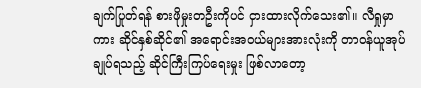ချက်ပြုတ်ရန် စားဖိုမှုးတဦးကိုပင် ငှားထားလိုက်သေး၏။ လီရှုမှာကား ဆိုင်နှစ်ဆိုင်၏ အရောင်းအဝယ်များအားလုံးကို တာဝန်ယူအုပ်ချုပ်ရသည့် ဆိုင်ကြီးကြပ်ရေးမှုး ဖြစ်လာတော့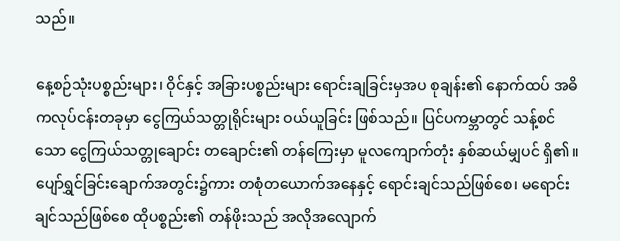သည်။

နေ့စဉ်သုံးပစ္စည်းများ၊ ဝိုင်နှင့် အခြားပစ္စည်းများ ရောင်းချခြင်းမှအပ စုချန်း၏ နောက်ထပ် အဓိကလုပ်ငန်းတခုမှာ ငွေကြယ်သတ္တုရိုင်းများ ဝယ်ယူခြင်း ဖြစ်သည်။ ပြင်ပကမ္ဘာတွင် သန့်စင်သော ငွေကြယ်သတ္တုချောင်း တချောင်း၏ တန်ကြေးမှာ မူလကျောက်တုံး နှစ်ဆယ်မျှပင် ရှိ၏။ ပျော်ရွှင်ခြင်းချောက်အတွင်း၌ကား တစုံတယောက်အနေနှင့် ရောင်းချင်သည်ဖြစ်စေ၊ မရောင်းချင်သည်ဖြစ်စေ ထိုပစ္စည်း၏ တန်ဖိုးသည် အလိုအလျောက်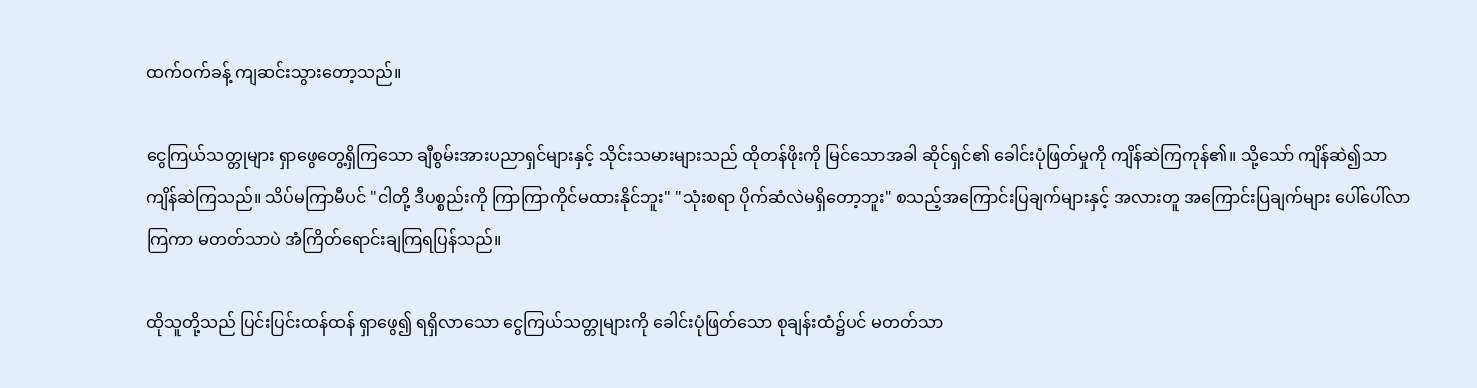ထက်ဝက်ခန့် ကျဆင်းသွားတော့သည်။

ငွေကြယ်သတ္တုများ ရှာဖွေတွေ့ရှိကြသော ချီစွမ်းအားပညာရှင်များနှင့် သိုင်းသမားများသည် ထိုတန်ဖိုးကို မြင်သောအခါ ဆိုင်ရှင်၏ ခေါင်းပုံဖြတ်မှုကို ကျိန်ဆဲကြကုန်၏။ သို့သော် ကျိန်ဆဲ၍သာ ကျိန်ဆဲကြသည်။ သိပ်မကြာမီပင် "ငါတို့ ဒီပစ္စည်းကို ကြာကြာကိုင်မထားနိုင်ဘူး" "သုံးစရာ ပိုက်ဆံလဲမရှိတော့ဘူး" စသည့်အကြောင်းပြချက်များနှင့် အလားတူ အကြောင်းပြချက်များ ပေါ်ပေါ်လာကြကာ မတတ်သာပဲ အံကြိတ်ရောင်းချကြရပြန်သည်။

ထိုသူတို့သည် ပြင်းပြင်းထန်ထန် ရှာဖွေ၍ ရရှိလာသော ငွေကြယ်သတ္တုများကို ခေါင်းပုံဖြတ်သော စုချန်းထံ၌ပင် မတတ်သာ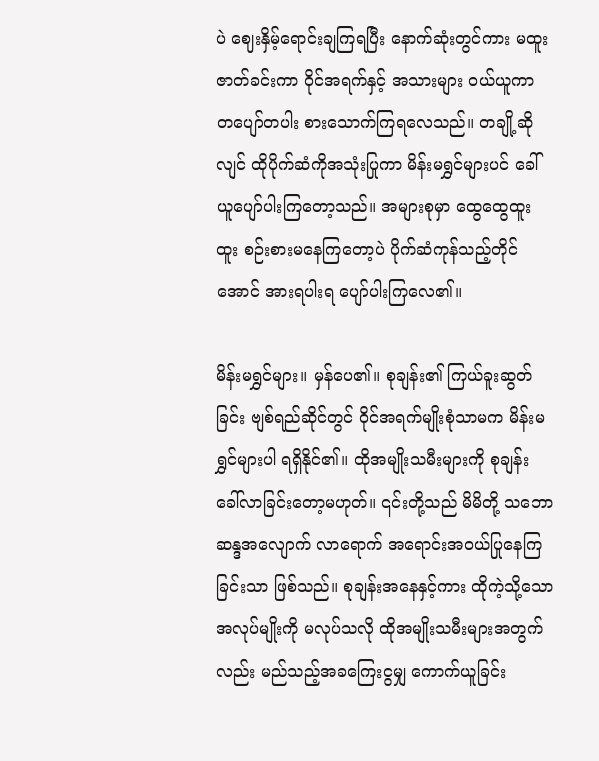ပဲ ဈေးနှိမ့်ရောင်းချကြရပြီး နောက်ဆုံးတွင်ကား မထူးဇာတ်ခင်းကာ ဝိုင်အရက်နှင့် အသားများ ဝယ်ယူကာ တပျော်တပါး စားသောက်ကြရလေသည်။ တချို့ဆိုလျင် ထိုပိုက်ဆံကိုအသုံးပြုကာ မိန်းမရွှင်များပင် ခေါ်ယူပျော်ပါးကြတော့သည်။ အများစုမှာ ထွေထွေထူးထူး စဉ်းစားမနေကြတော့ပဲ ပိုက်ဆံကုန်သည့်တိုင်အောင် အားရပါးရ ပျော်ပါးကြလေ၏။

မိန်းမရွှင်များ။ မှန်ပေ၏။ စုချန်း၏ ကြယ်ခူးဆွတ်ခြင်း ဗျစ်ရည်ဆိုင်တွင် ဝိုင်အရက်မျိုးစုံသာမက မိန်းမရွှင်များပါ ရရှိနိုင်၏။ ထိုအမျိုးသမီးများကို စုချန်း ခေါ်လာခြင်းတော့မဟုတ်။ ၎င်းတို့သည် မိမိတို့ သဘောဆန္ဒအလျောက် လာရောက် အရောင်းအဝယ်ပြုနေကြခြင်းသာ ဖြစ်သည်။ စုချန်းအနေနှင့်ကား ထိုကဲ့သို့သော အလုပ်မျိုးကို မလုပ်သလို ထိုအမျိုးသမီးများအတွက်လည်း မည်သည့်အခကြေးငွမျှ ကောက်ယူခြင်း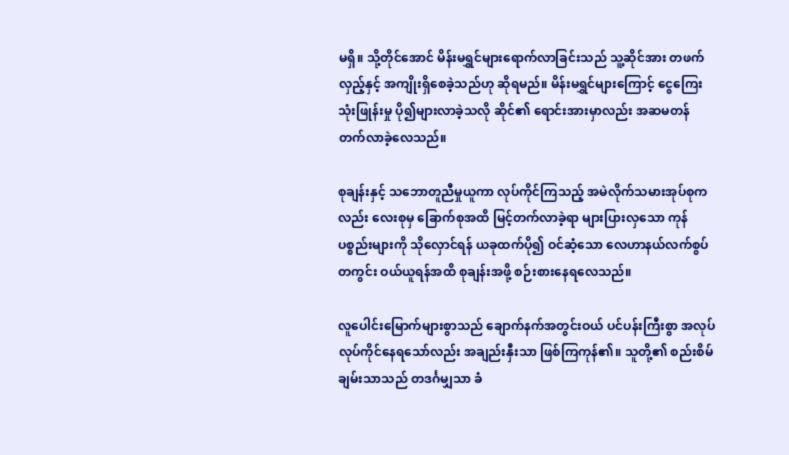မရှိ။ သို့တိုင်အောင် မိန်းမရွှင်များရောက်လာခြင်းသည် သူ့ဆိုင်အား တဖက်လှည့်နှင့် အကျိုးရှိစေခဲ့သည်ဟု ဆိုရမည်။ မိန်းမရွှင်များကြောင့် ငွေကြေးသုံးဖြုန်းမှု ပို၍များလာခဲ့သလို ဆိုင်၏ ရောင်းအားမှာလည်း အဆမတန် တက်လာခဲ့လေသည်။

စုချန်းနှင့် သဘောတူညီမှုယူကာ လုပ်ကိုင်ကြသည့် အမဲလိုက်သမားအုပ်စုကလည်း လေးစုမှ ခြောက်စုအထိ မြင့်တက်လာခဲ့ရာ များပြားလှသော ကုန်ပစ္စည်းများကို သိုလှောင်ရန် ယခုထက်ပို၍ ဝင်ဆံ့သော လေဟာနယ်လက်စွပ်တကွင်း ဝယ်ယူရန်အထိ စုချန်းအဖို့ စဉ်းစားနေရလေသည်။

လူပေါင်းမြောက်များစွာသည် ချောက်နက်အတွင်းဝယ် ပင်ပန်းကြီးစွာ အလုပ်လုပ်ကိုင်နေရသော်လည်း အချည်းနှီးသာ ဖြစ်ကြကုန်၏။ သူတို့၏ စည်းစိမ်ချမ်းသာသည် တဒင်္ဂမျှသာ ခံ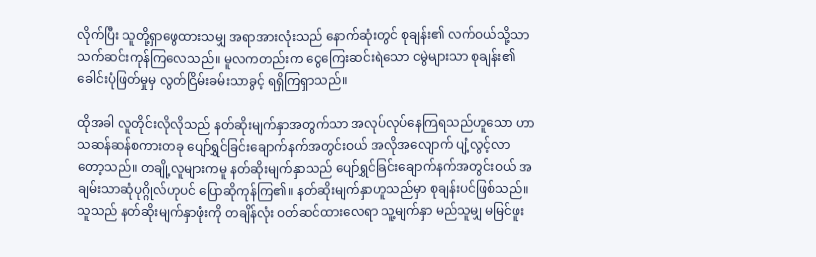လိုက်ပြီး သူတို့ရှာဖွေထားသမျှ အရာအားလုံးသည် နောက်ဆုံးတွင် စုချန်း၏ လက်ဝယ်သို့သာ သက်ဆင်းကုန်ကြလေသည်။ မူလကတည်းက ငွေကြေးဆင်းရဲသော ငမွဲများသာ စုချန်း၏ ခေါင်းပုံဖြတ်မှုမှ လွတ်ငြိမ်းခမ်းသာခွင့် ရရှိကြရှာသည်။

ထိုအခါ လူတိုင်းလိုလိုသည် နတ်ဆိုးမျက်နှာအတွက်သာ အလုပ်လုပ်နေကြရသည်ဟူသော ဟာသဆန်ဆန်စကားတခု ပျော်ရွှင်ခြင်းချောက်နက်အတွင်းဝယ် အလိုအလျောက် ပျံ့လွင့်လာတော့သည်။ တချို့လူများကမူ နတ်ဆိုးမျက်နှာသည် ပျော်ရွှင်ခြင်းချောက်နက်အတွင်းဝယ် အချမ်းသာဆုံပုဂ္ဂိုလ်ဟုပင် ပြောဆိုကုန်ကြ၏။ နတ်ဆိုးမျက်နှာဟူသည်မှာ စုချန်းပင်ဖြစ်သည်။ သူသည် နတ်ဆိုးမျက်နှာဖုံးကို တချိန်လုံး ဝတ်ဆင်ထားလေရာ သူ့မျက်နှာ မည်သူမျှ မမြင်ဖူး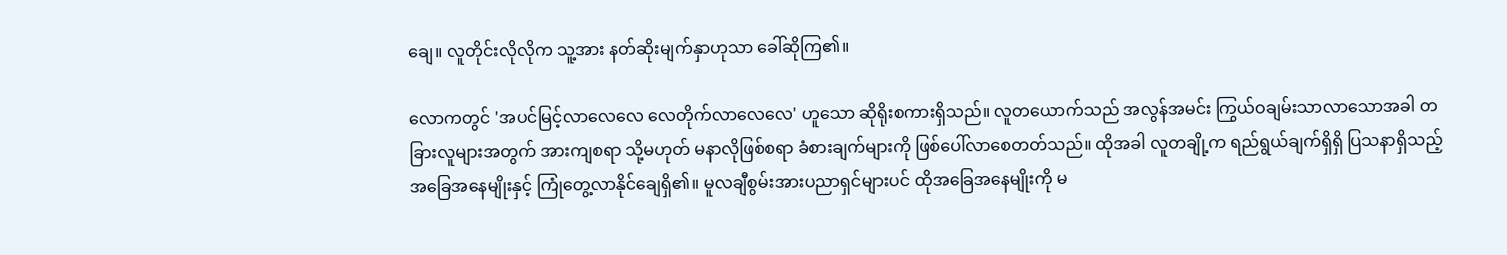ချေ။ လူတိုင်းလိုလိုက သူ့အား နတ်ဆိုးမျက်နှာဟုသာ ခေါ်ဆိုကြ၏။

လောကတွင် 'အပင်မြင့်လာလေလေ လေတိုက်လာလေလေ' ဟူသော ဆိုရိုးစကားရှိသည်။ လူတယောက်သည် အလွန်အမင်း ကြွယ်ဝချမ်းသာလာသောအခါ တခြားလူများအတွက် အားကျစရာ သို့မဟုတ် မနာလိုဖြစ်စရာ ခံစားချက်များကို ဖြစ်ပေါ်လာစေတတ်သည်။ ထိုအခါ လူတချို့က ရည်ရွယ်ချက်ရှိရှိ ပြသနာရှိသည့် အခြေအနေမျိုးနှင့် ကြုံတွေ့လာနိုင်ချေရှိ၏။ မူလချီစွမ်းအားပညာရှင်များပင် ထိုအခြေအနေမျိုးကို မ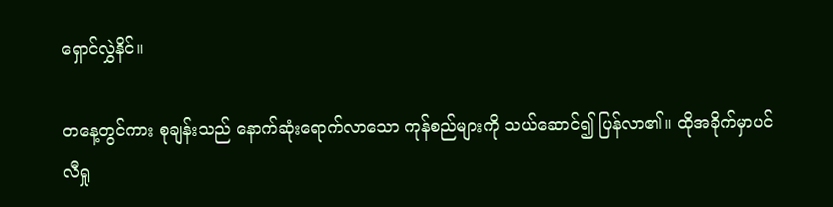ရှောင်လွှဲနိင်။

တနေ့တွင်ကား စုချန်းသည် နောက်ဆုံးရောက်လာသော ကုန်စည်များကို သယ်ဆောင်၍ ပြန်လာ၏။ ထိုအခိုက်မှာပင် လီရှု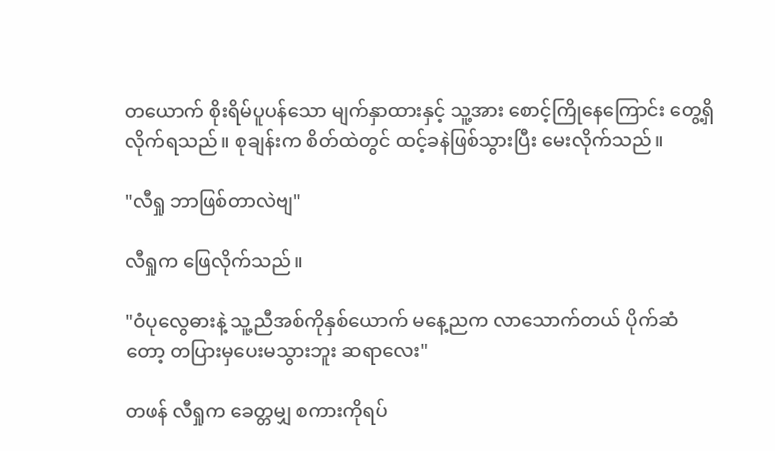တယောက် စိုးရိမ်ပူပန်သော မျက်နှာထားနှင့် သူ့အား စောင့်ကြိုနေကြောင်း တွေ့ရှိလိုက်ရသည်။ စုချန်းက စိတ်ထဲတွင် ထင့်ခနဲဖြစ်သွားပြီး မေးလိုက်သည်။

"လီရှု ဘာဖြစ်တာလဲဗျ"

လီရှုက ဖြေလိုက်သည်။

"ဝံပုလွေဓားနဲ့ သူ့ညီအစ်ကိုနှစ်ယောက် မနေ့ညက လာသောက်တယ် ပိုက်ဆံတော့ တပြားမှပေးမသွားဘူး ဆရာလေး"

တဖန် လီရှုက ခေတ္တမျှ စကားကိုရပ်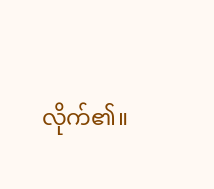လိုက်၏။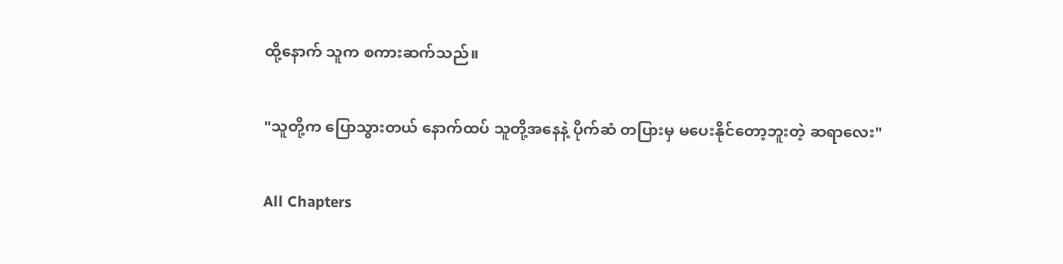ထို့နောက် သူက စကားဆက်သည်။

"သူတို့က ပြောသွားတယ် နောက်ထပ် သူတို့အနေနဲ့ ပိုက်ဆံ တပြားမှ မပေးနိုင်တော့ဘူးတဲ့ ဆရာလေး"

All Chapters